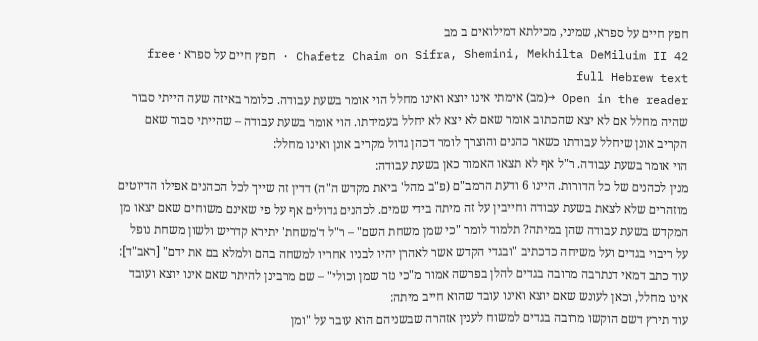חפץ חיים על ספרא, שמיני, מכילתא דמילואים ב מב
Chafetz Chaim on Sifra, Shemini, Mekhilta DeMiluim II 42 · חפץ חיים על ספרא · free full Hebrew text
Open in the reader →(מב) אימתי אינו יוצא ואינו מחלל הוי אומר בשעת עבודה. כלומר באיזה שעה הייתי סבור שהיה מחלל אם לא יצא שהכתוב אומר שאם לא יצא לא יחלל בעמידתו. הוי אומר בשעת עבודה – שהייתי סבור שאם הקריב אונן שיחלל עבודתו כשאר כהנים והוצרך לומר דכהן גדול מקריב אונן ואינו מחלל:
הוי אומר בשעת עבודה. ר"ל אף לא תצאו האמור כאן בשעת עבודה:
מנין לכהנים של כל הדורות. היינו 6 ודעת הרמב"ם (פ"ב מהל' ביאת מקדש ה"ה) דדין זה שייך לכל הכהנים אפילו הדיוטים מוזהרים שלא לצאת בשעת עבודה וחייבין על זה מיתה בידי שמים. לכהנים גדולים אף על פי שאינם משוחים שאם יצאו מן המקדש בשעת עבודה שהן במיתה? תלמוד לומר "כי שמן משחת השם" – ר"ל ד'משחת' יתירא קדריש ולשון משחת נופל על ריבוי בגדים ועל משיחה כדכתיב "ובגדי הקדש אשר לאהרן יהיו לבניו אחריו למשחה בהם ולמלא בם את ידם" [ראב"ד]:
עוד כתב דמאי דנתרבה מרובה בגדים להלן בפרשה אמור מ"כי נזר שמן וכולי" – שם מרבינן להיתר שאם אינו יוצא ועובד אינו מחלל, וכאן לעונש שאם יוצא ואינו עובד שהוא חייב מיתה:
עוד תירץ דשם הוקשו מרובה בגדים למשוח לענין אזהרה שבשניהם הוא עובר על "ומן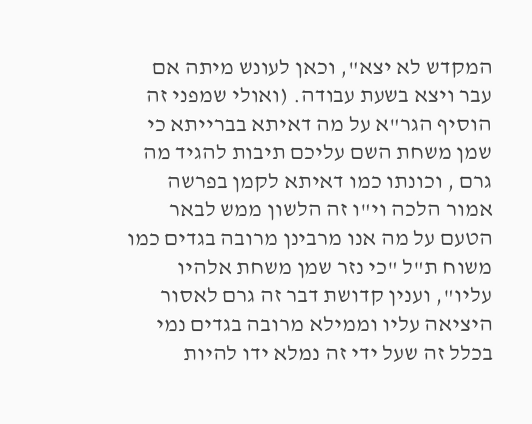המקדש לא יצא", וכאן לעונש מיתה אם עבר ויצא בשעת עבודה. (ואולי שמפני זה הוסיף הגר"א על מה דאיתא בברייתא כי שמן משחת השם עליכם תיבות להגיד מה גרם , וכונתו כמו דאיתא לקמן בפרשה אמור הלכה וי"ו זה הלשון ממש לבאר הטעם על מה אנו מרבינן מרובה בגדים כמו משוח ת"ל "כי נזר שמן משחת אלהיו עליו", וענין קדושת דבר זה גרם לאסור היציאה עליו וממילא מרובה בגדים נמי בכלל זה שעל ידי זה נמלא ידו להיות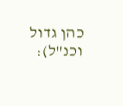כהן גדול וכנ"ל):